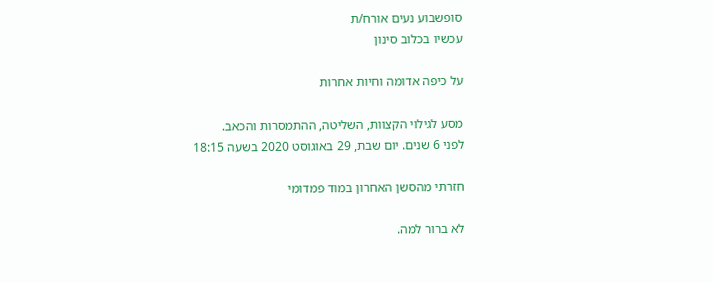סופשבוע נעים אורח/ת
עכשיו בכלוב סינון

על כיפה אדומה וחיות אחרות

מסע לגילוי הקצוות, השליטה, ההתמסרות והכאב.
לפני 6 שנים. יום שבת, 29 באוגוסט 2020 בשעה 18:15

חזרתי מהסשן האחרון במוד פמדומי

לא ברור למה.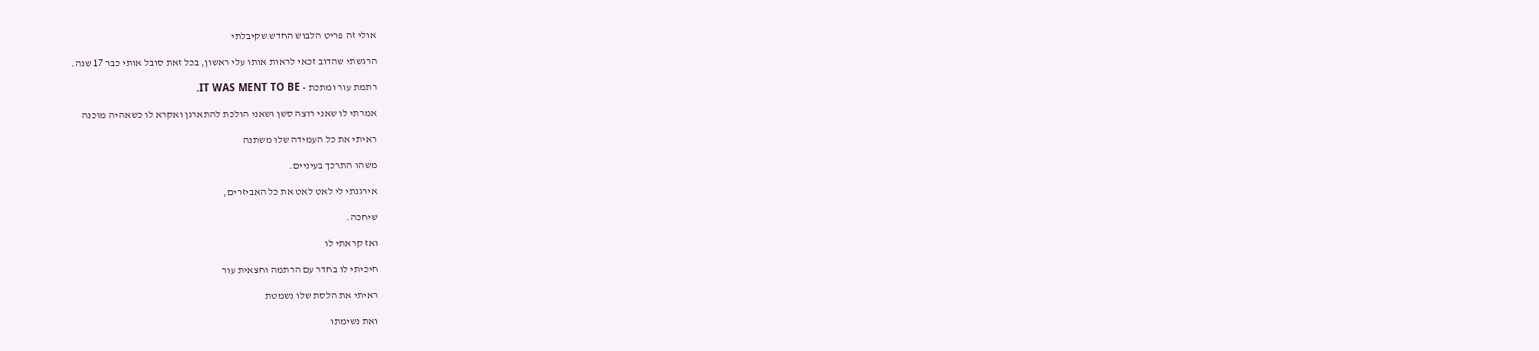אולי זה פריט הלבוש החדש שקיבלתי

הרגשתי שהדוב זכאי לראות אותו עלי ראשון, בכל זאת סובל אותי כבר 17 שנה.

רתמת עור ומתכת - IT WAS MENT TO BE.

אמרתי לו שאני רוצה סשן ושאני הולכת להתארגן ואקרא לו כשאהיה מוכנה

ראיתי את כל העמידה שלו משתנה

משהו התרכך בעיניים.

אירגנתי לי לאט לאט את כל האביזרים,

שיחכה.

ואז קראתי לו

חיכיתי לו בחדר עם הרתמה וחצאית עור

ראיתי את הלסת שלו נשמטת

ואת נשימתו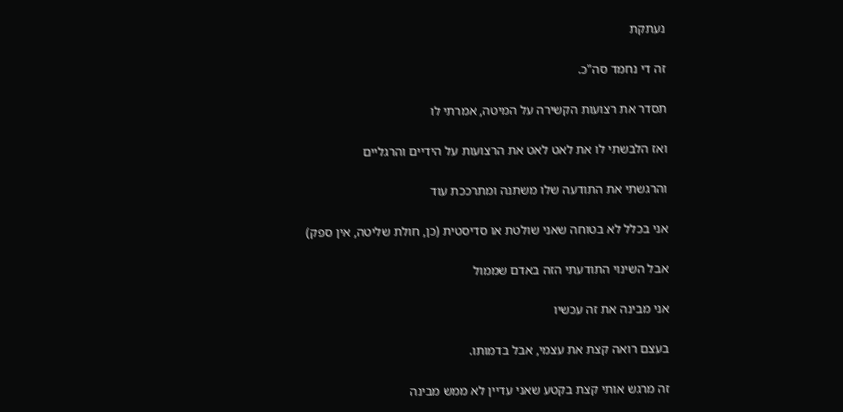נעתקת

זה די נחמד סה"כ.

תסדר את רצועות הקשירה על המיטה, אמרתי לו

ואז הלבשתי לו את לאט לאט את הרצועות על הידיים והרגליים

והרגשתי את התודעה שלו משתנה ומתרככת עוד

אני בכלל לא בטוחה שאני שולטת או סדיסטית (כן, חולת שליטה, אין ספק)

אבל השינוי התודעתי הזה באדם שממול

אני מבינה את זה עכשיו

בעצם רואה קצת את עצמי, אבל בדמותו.

זה מרגש אותי קצת בקטע שאני עדיין לא ממש מבינה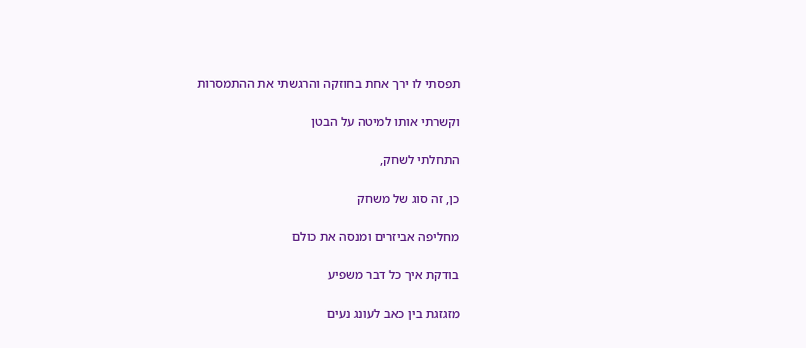תפסתי לו ירך אחת בחוזקה והרגשתי את ההתמסרות

וקשרתי אותו למיטה על הבטן

התחלתי לשחק,

כן, זה סוג של משחק

מחליפה אביזרים ומנסה את כולם

בודקת איך כל דבר משפיע

מזגזגת בין כאב לעונג נעים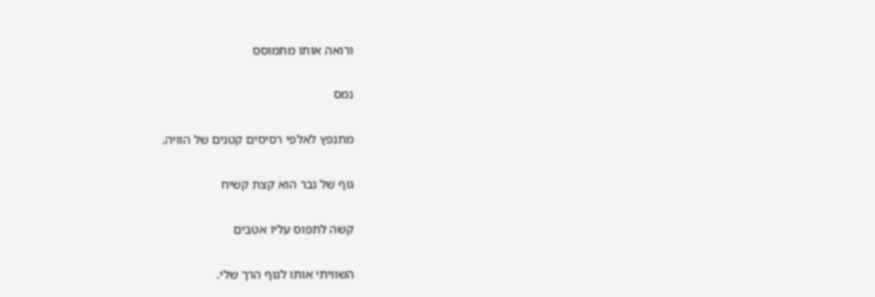ורואה אותו מתמוסס

נמס

מתנפץ לאלפי רסיסים קטנים של הוויה.

גוף של גבר הוא קצת קשיח

קשה לתפוס עליו אטבים

השוויתי אותו לגוף הרך שלי.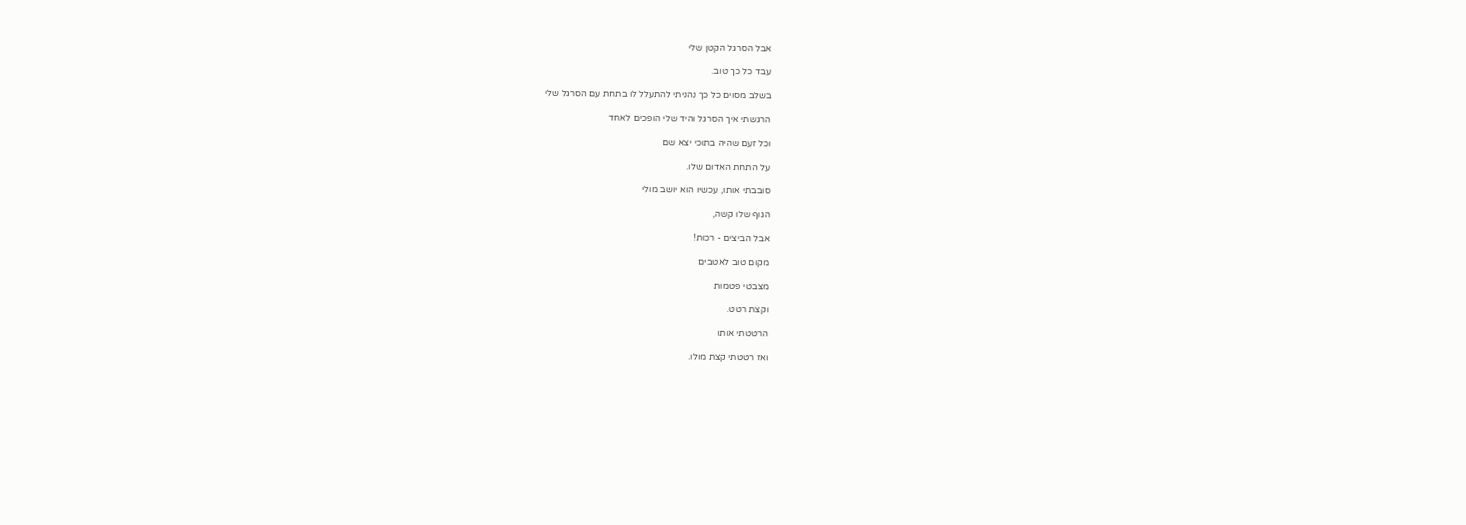אבל הסרגל הקטן שלי

עבד כל כך טוב.

בשלב מסוים כל כך נהניתי להתעלל לו בתחת עם הסרגל שלי

הרגשתי איך הסרגל והיד שלי הופכים לאחד

וכל זעם שהיה בתוכי יצא שם

על התחת האדום שלו.

סובבתי אותו, עכשיו הוא יושב מולי

הגוף שלו קשה,

אבל הביצים - רכות!

מקום טוב לאטבים

מצבטי פטמות

וקצת רטט.

הרטטתי אותו

ואז רטטתי קצת מולו.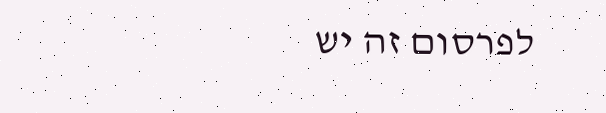לפרסום זה יש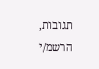תגובות, הרשמ/י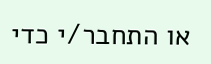או התחבר/י כדי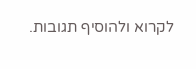לקרוא ולהוסיף תגובות.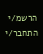הרשמ/י התחבר/י